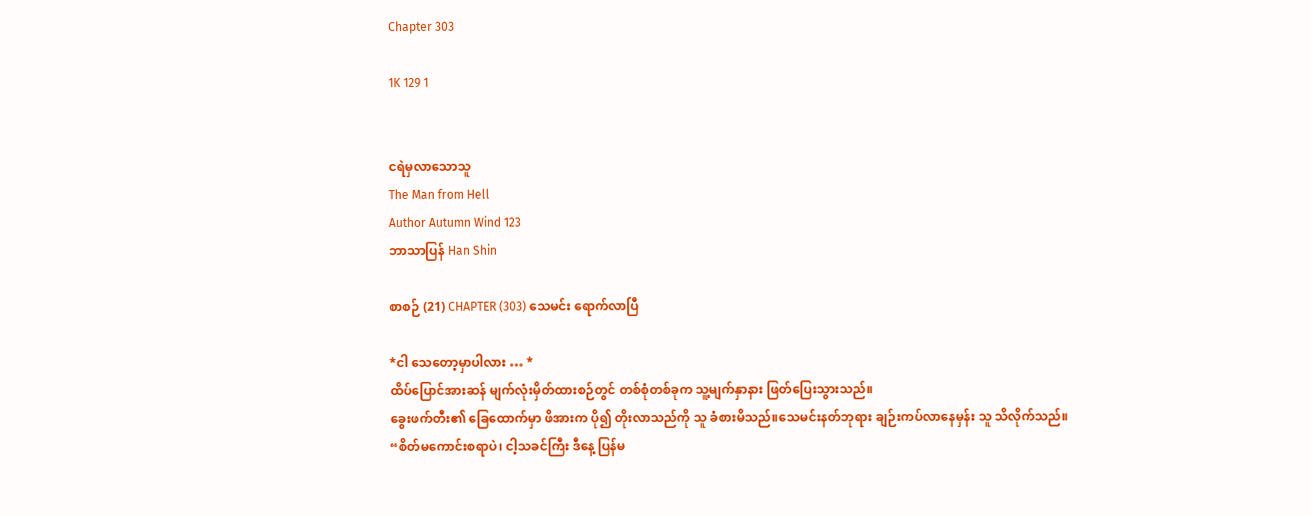Chapter 303

1K 129 1


ငရဲမှလာသောသူ
The Man from Hell
Author Autumn Wind 123
ဘာသာပြန် Han Shin

စာစဉ် (21) CHAPTER (303) သေမင်း ရောက်လာပြီ

*ငါ သေတော့မှာပါလား … *
ထိပ်ပြောင်အားဆန် မျက်လုံးမှိတ်ထားစဉ်တွင် တစ်စုံတစ်ခုက သူ့မျက်နှာနား ဖြတ်ပြေးသွားသည်။
ခွေးဖက်တီး၏ ခြေထောက်မှာ ဖိအားက ပို၍ တိုးလာသည်ကို သူ ခံစားမိသည်။သေမင်းနတ်ဘုရား ချဉ်းကပ်လာနေမှန်း သူ သိလိုက်သည်။
“စိတ်မကောင်းစရာပဲ၊ ငါ့သခင်ကြီး ဒီနေ့ ပြန်မ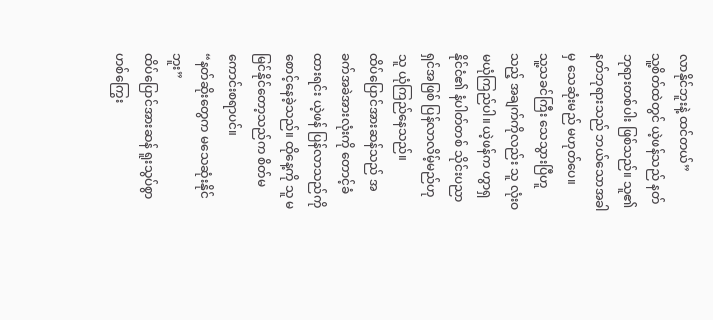လာနိုင်ဘူးနဲ့ ထင်တယ်”
သူ့စိတ်ထဲတွင် ယဲ့ဖန်သည် နတ်ဘုရားတစ်ပါး ဖြစ်သည်။ သူ၏ နတ်ဘုရားသည် ဘယ်သောအခါမှ သေဆုံးမည် မဟုတ်ပေ။
သူ့သခင်ကြီး သေသွားပြီဟူသည့် အချက်ကိုလည်း သူ လုံးဝ မယုံကြည်ပါ။ ယဲ့ဖန်က ဟွာရှနိုင်ငံ၏ နံပါတ်တစ် သိုင်းပညာရှင်အဖြစ် ပြန်လာလိမ့်မည်ဟု သူ ယုံကြည်နေသည်။
ထိပ်ပြောင်အားဆန်သည် အခက်အခဲအားလုံးကို တောင့်ခံထားရင်း ယဲ့ဖန် ပြန်လာသည်ကို စောင့်နေခဲ့သည်။ ထိုနေ့ကို သူ မမြင်နိုင်တော့သည်က စိတ်မကောင်းစရာပင်။
“နတ်ဆိုးတွေက မသေဆုံးနိုင်ဘူး”
ထိပ်ပြောင်အားဆန် ရူးသွပ်စွာ ဟစ်ကြွေး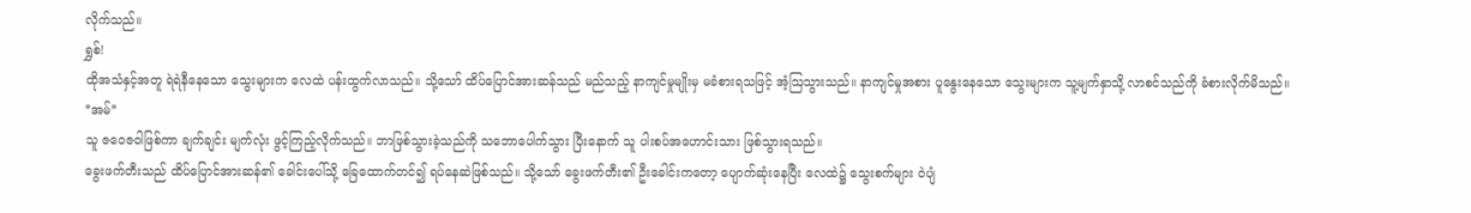လိုက်သည်။
ရွှစ်!
ထိုအသံနှင့်အတူ ရဲရဲနီနေသော သွေးများက လေထဲ ပန်းထွက်လာသည်။ သို့သော် ထိပ်ပြောင်အားဆန်သည် မည်သည့် နာကျင်မှုမျိုးမှ မခံစားရသဖြင့် အံ့ဩသွားသည်။ နာကျင်မှုအစား ပူနွေးနေသော သွေးများက သူ့မျက်နှာသို့ လာစင်သည်ကို ခံစားလိုက်မိသည်။
*အမ်*
သူ ဇဝေဇဝါဖြစ်ကာ ချက်ချင်း မျက်လုံး ဖွင့်ကြည့်လိုက်သည်။ ဘာဖြစ်သွားခဲ့သည်ကို သဘောပေါက်သွား ပြီးနောက် သူ ပါးစပ်အဟောင်းသား ဖြစ်သွားရသည်။
ခွေးဖက်တီးသည် ထိပ်ပြောင်အားဆန်၏ ခေါင်းပေါ်သို့ ခြေထောက်တင်၍ ရပ်နေဆဲဖြစ်သည်။ သို့သော် ခွေးဖက်တီး၏ ဦးခေါင်းကတော့ ပျောက်ဆုံးနေပြီး လေထဲ၌ သွေးစက်များ ဝဲပျံ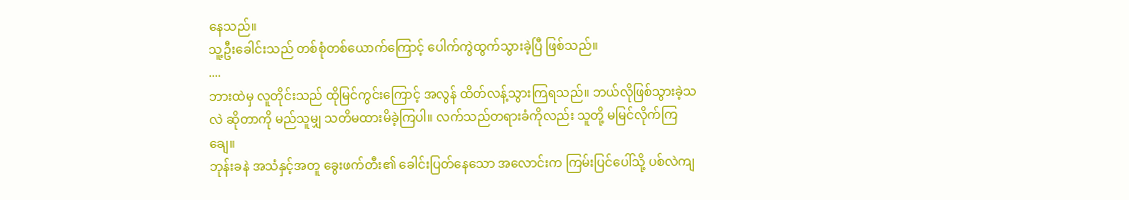နေသည်။
သူ့ဦးခေါင်းသည် တစ်စုံတစ်ယောက်ကြောင့် ပေါက်ကွဲထွက်သွားခဲ့ပြီ ဖြစ်သည်။
....
ဘားထဲမှ လူတိုင်းသည် ထိုမြင်ကွင်းကြောင့် အလွန် ထိတ်လန့်သွားကြရသည်။ ဘယ်လိုဖြစ်သွားခဲ့သလဲ ဆိုတာကို မည်သူမျှ သတိမထားမိခဲ့ကြပါ။ လက်သည်တရားခံကိုလည်း သူတို့ မမြင်လိုက်ကြချေ။
ဘုန်းခနဲ အသံနှင့်အတူ ခွေးဖက်တီး၏ ခေါင်းပြတ်နေသော အလောင်းက ကြမ်းပြင်ပေါ်သို့ ပစ်လဲကျ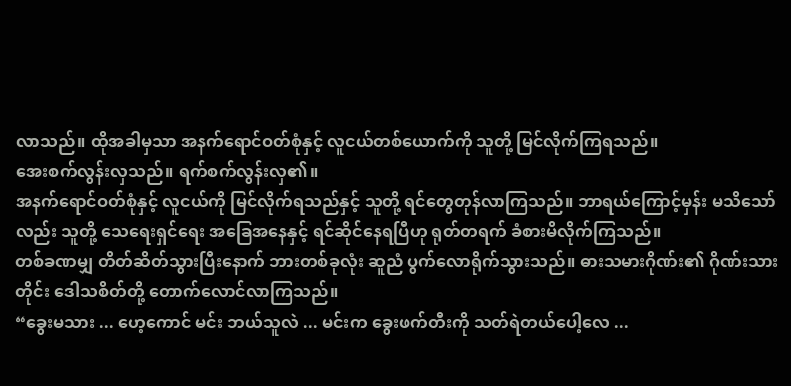လာသည်။ ထိုအခါမှသာ အနက်ရောင်ဝတ်စုံနှင့် လူငယ်တစ်ယောက်ကို သူတို့ မြင်လိုက်ကြရသည်။
အေးစက်လွန်းလှသည်။ ရက်စက်လွန်းလှ၏။
အနက်ရောင်ဝတ်စုံနှင့် လူငယ်ကို မြင်လိုက်ရသည်နှင့် သူတို့ ရင်တွေတုန်လာကြသည်။ ဘာရယ်ကြောင့်မှန်း မသိသော်လည်း သူတို့ သေရေးရှင်ရေး အခြေအနေနှင့် ရင်ဆိုင်နေရပြီဟု ရုတ်တရက် ခံစားမိလိုက်ကြသည်။
တစ်ခဏမျှ တိတ်ဆိတ်သွားပြီးနောက် ဘားတစ်ခုလုံး ဆူညံ ပွက်လောရိုက်သွားသည်။ ဓားသမားဂိုဏ်း၏ ဂိုဏ်းသားတိုင်း ဒေါသစိတ်တို့ တောက်လောင်လာကြသည်။
“ခွေးမသား ... ဟေ့ကောင် မင်း ဘယ်သူလဲ ... မင်းက ခွေးဖက်တီးကို သတ်ရဲတယ်ပေါ့လေ ...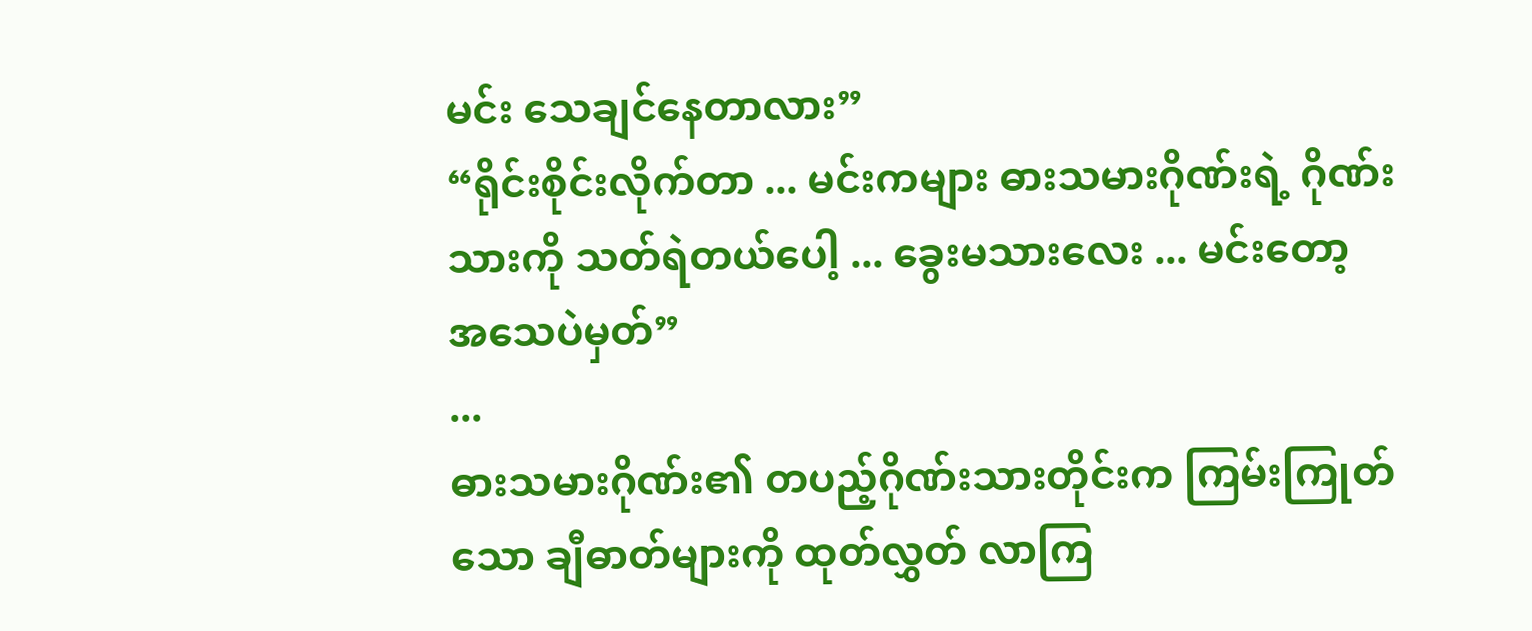မင်း သေချင်နေတာလား”
“ရိုင်းစိုင်းလိုက်တာ ... မင်းကများ ဓားသမားဂိုဏ်းရဲ့ ဂိုဏ်းသားကို သတ်ရဲတယ်ပေါ့ ... ခွေးမသားလေး ... မင်းတော့ အသေပဲမှတ်”
...
ဓားသမားဂိုဏ်း၏ တပည့်ဂိုဏ်းသားတိုင်းက ကြမ်းကြုတ်သော ချီဓာတ်များကို ထုတ်လွှတ် လာကြ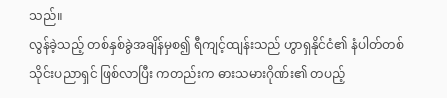သည်။
လွန်ခဲ့သည့် တစ်နှစ်ခွဲအချိန်မှစ၍ ရီကျင့်ထျန်းသည် ဟွာရှနိုင်ငံ၏ နံပါတ်တစ် သိုင်းပညာရှင် ဖြစ်လာပြီး ကတည်းက ဓားသမားဂိုဏ်း၏ တပည့်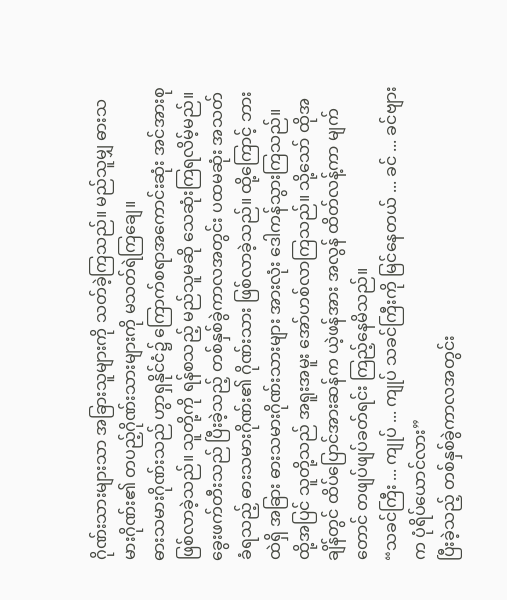ဂိုဏ်းသားများသာ အခြားသူများကို သတ်ခဲ့ကြသည်။ မည်သူမျှ ဓားသမားဂိုဏ်း၏ တပည့်ဂိုဏ်းသားများကို မသတ်ရဲကြချေ။
ဓားသမားဂိုဏ်းသည် ဟွာရှနိုင်ငံ၌ ကြောက်စရာအကောင်းဆုံး အင်အားစု ဖြစ်လာခဲ့သည်။ သူတို့ကို ရန်စသည့် မည်သူမဆို သေဆုံးကြရလိမ့်မည်။
ခွေးဖက်တီးသည် ပြီးခဲ့သည့် တစ်နှစ်ခွဲကာလအတွင်း ပထမဆုံး အသတ်ခံရသည့် ဓားသမားဂိုဏ်း၏ ဂိုဏ်းသား ဖြစ်လာခဲ့သည်။ ထို့ကြောင့် ဘားထဲရှိ အခြား ဓားသမားဂိုဏ်းသားများ အားလုံး ဒေါကန်သွားကြသည်။
ထို့အပြင် သူတို့သည် အရူးအမူး အော်ဟစ်လာကြသည်။ သို့သော် ထိုအချိန်တွင် ထိပ်ပြောင်အားဆန်က ယဲ့ဖန်အား အလွန် ထိတ်လန့်ကာ မျက်တောင် တဖျပ်ဖျပ်ခတ်ရင်း ကြည့်နေမိသည်။
“သခင်ကြီး ... ကျုပ် ... ကျုပ် သခင်ကြီးကို မြင်နေတယ် ... ခင် ... ခင်ဗျားက ပုံရိပ်ယောင်လား”
ပြီးခဲ့သည့် တစ်နှစ်ခွဲကာလအတွင်း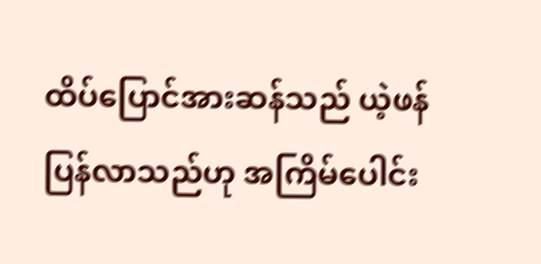ထိပ်ပြောင်အားဆန်သည် ယဲ့ဖန် ပြန်လာသည်ဟု အကြိမ်ပေါင်း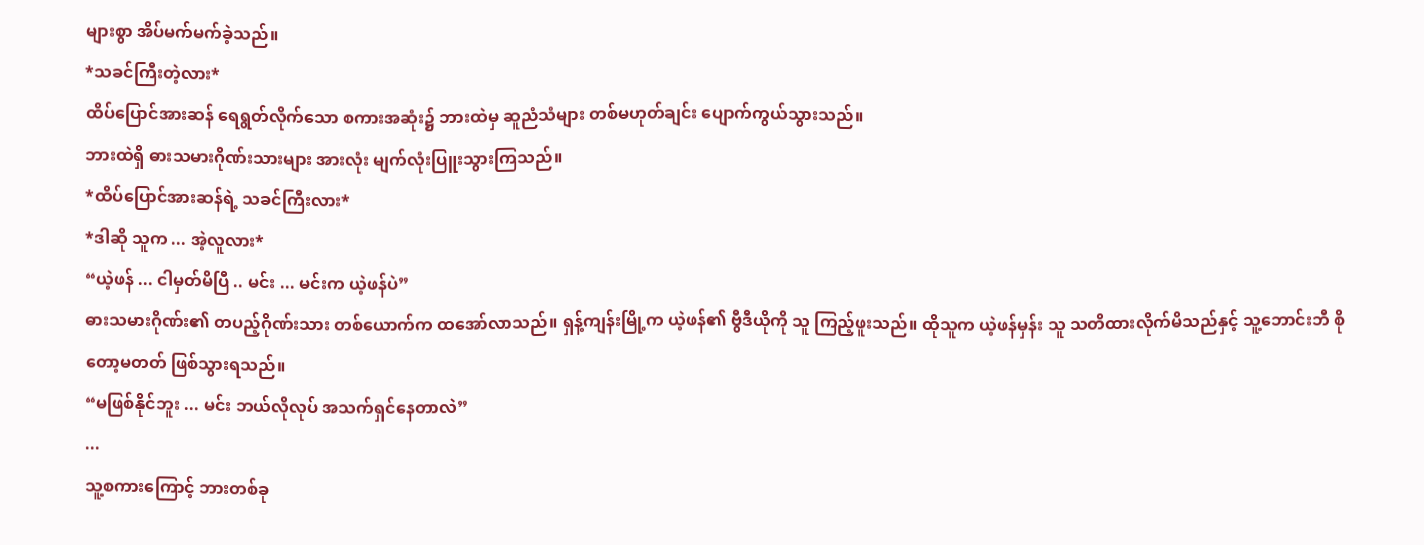များစွာ အိပ်မက်မက်ခဲ့သည်။
*သခင်ကြီးတဲ့လား*
ထိပ်ပြောင်အားဆန် ရေရွတ်လိုက်သော စကားအဆုံး၌ ဘားထဲမှ ဆူညံသံများ တစ်မဟုတ်ချင်း ပျောက်ကွယ်သွားသည်။
ဘားထဲရှိ ဓားသမားဂိုဏ်းသားများ အားလုံး မျက်လုံးပြူးသွားကြသည်။
*ထိပ်ပြောင်အားဆန်ရဲ့ သခင်ကြီးလား*
*ဒါဆို သူက ... အဲ့လူလား*
“ယဲ့ဖန် ... ငါမှတ်မိပြီ .. မင်း ... မင်းက ယဲ့ဖန်ပဲ”
ဓားသမားဂိုဏ်း၏ တပည့်ဂိုဏ်းသား တစ်ယောက်က ထအော်လာသည်။ ရှန့်ကျန်းမြို့က ယဲ့ဖန်၏ ဗွီဒီယိုကို သူ ကြည့်ဖူးသည်။ ထိုသူက ယဲ့ဖန်မှန်း သူ သတိထားလိုက်မိသည်နှင့် သူ့ဘောင်းဘီ စိုတော့မတတ် ဖြစ်သွားရသည်။
“မဖြစ်နိုင်ဘူး ... မင်း ဘယ်လိုလုပ် အသက်ရှင်နေတာလဲ”
...
သူ့စကားကြောင့် ဘားတစ်ခု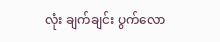လုံး ချက်ချင်း ပွက်လော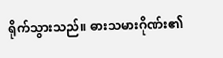ရိုက်သွားသည်။ ဓားသမားဂိုဏ်း၏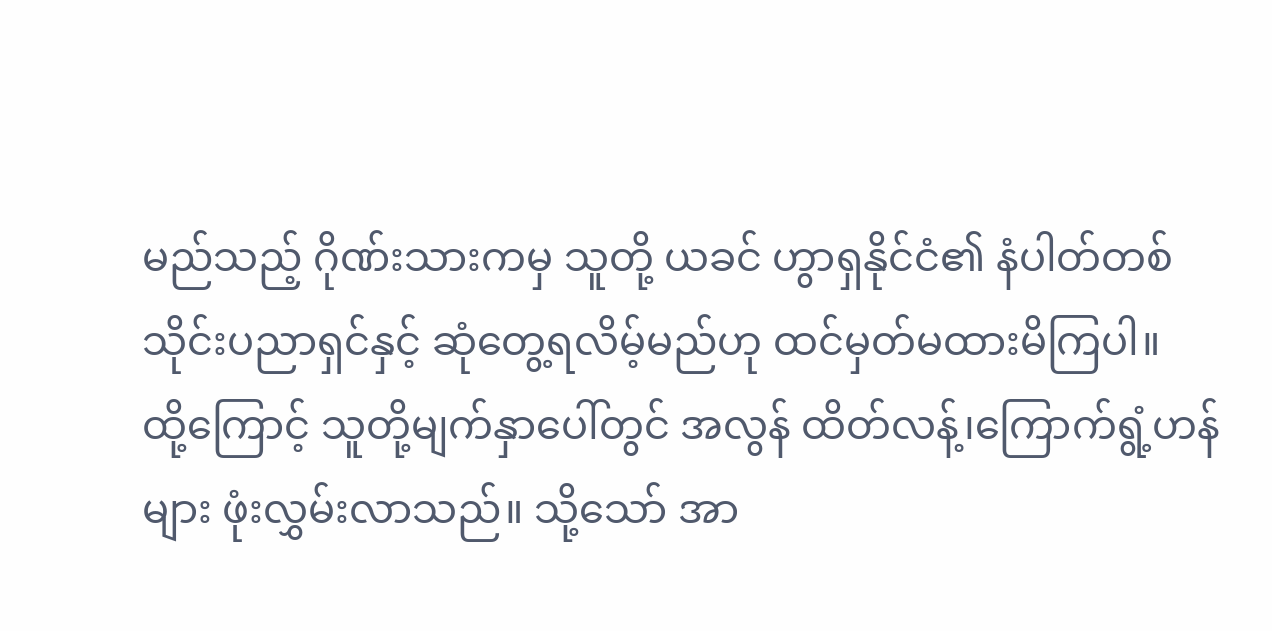မည်သည့် ဂိုဏ်းသားကမှ သူတို့ ယခင် ဟွာရှနိုင်ငံ၏ နံပါတ်တစ် သိုင်းပညာရှင်နှင့် ဆုံတွေ့ရလိမ့်မည်ဟု ထင်မှတ်မထားမိကြပါ။
ထို့ကြောင့် သူတို့မျက်နှာပေါ်တွင် အလွန် ထိတ်လန့်၊ကြောက်ရွံ့ဟန်များ ဖုံးလွှမ်းလာသည်။ သို့သော် အာ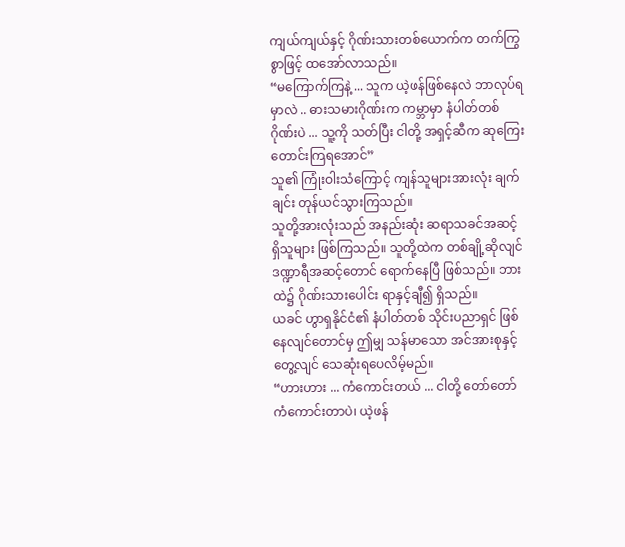ကျယ်ကျယ်နှင့် ဂိုဏ်းသားတစ်ယောက်က တက်ကြွစွာဖြင့် ထအော်လာသည်။
“မကြောက်ကြနဲ့ ... သူက ယဲ့ဖန်ဖြစ်နေလဲ ဘာလုပ်ရမှာလဲ .. ဓားသမားဂိုဏ်းက ကမ္ဘာမှာ နံပါတ်တစ်ဂိုဏ်းပဲ ... သူ့ကို သတ်ပြီး ငါတို့ အရှင့်ဆီက ဆုကြေးတောင်းကြရအောင်”
သူ၏ ကြုံးဝါးသံကြောင့် ကျန်သူများအားလုံး ချက်ချင်း တုန်ယင်သွားကြသည်။
သူတို့အားလုံးသည် အနည်းဆုံး ဆရာသခင်အဆင့် ရှိသူများ ဖြစ်ကြသည်။ သူတို့ထဲက တစ်ချို့ဆိုလျင် ဒဏ္ဍာရီအဆင့်တောင် ရောက်နေပြီ ဖြစ်သည်။ ဘားထဲ၌ ဂိုဏ်းသားပေါင်း ရာနှင့်ချီ၍ ရှိသည်။
ယခင် ဟွာရှနိုင်ငံ၏ နံပါတ်တစ် သိုင်းပညာရှင် ဖြစ်နေလျင်တောင်မှ ဤမျှ သန်မာသော အင်အားစုနှင့် တွေ့လျင် သေဆုံးရပေလိမ့်မည်။
“ဟားဟား ... ကံကောင်းတယ် ... ငါတို့ တော်တော်ကံကောင်းတာပဲ၊ ယဲ့ဖန်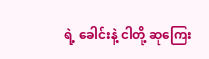ရဲ့ ခေါင်းနဲ့ ငါတို့ ဆုကြေး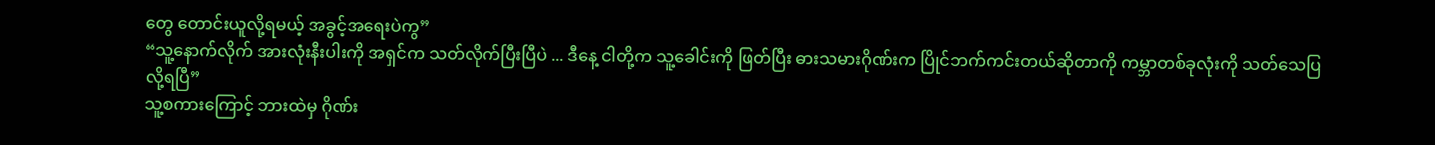တွေ တောင်းယူလို့ရမယ့် အခွင့်အရေးပဲကွ”
“သူ့နောက်လိုက် အားလုံးနီးပါးကို အရှင်က သတ်လိုက်ပြီးပြီပဲ ... ဒီနေ့ ငါတို့က သူ့ခေါင်းကို ဖြတ်ပြီး ဓားသမားဂိုဏ်းက ပြိုင်ဘက်ကင်းတယ်ဆိုတာကို ကမ္ဘာတစ်ခုလုံးကို သတ်သေပြလို့ရပြီ”
သူ့စကားကြောင့် ဘားထဲမှ ဂိုဏ်း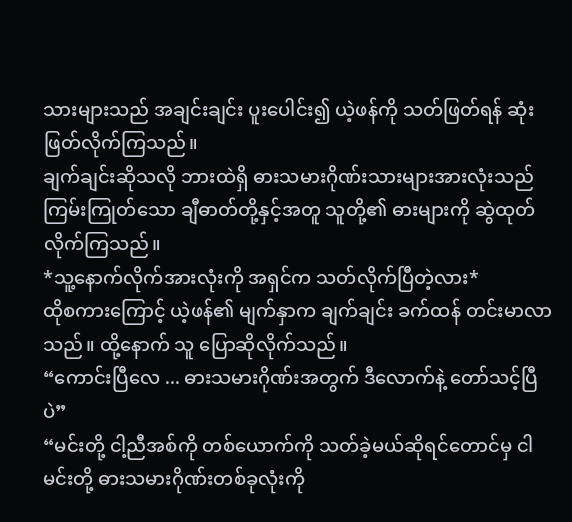သားများသည် အချင်းချင်း ပူးပေါင်း၍ ယဲ့ဖန်ကို သတ်ဖြတ်ရန် ဆုံးဖြတ်လိုက်ကြသည်။
ချက်ချင်းဆိုသလို ဘားထဲရှိ ဓားသမားဂိုဏ်းသားများအားလုံးသည် ကြမ်းကြုတ်သော ချီဓာတ်တို့နှင့်အတူ သူတို့၏ ဓားများကို ဆွဲထုတ်လိုက်ကြသည်။
*သူ့နောက်လိုက်အားလုံးကို အရှင်က သတ်လိုက်ပြီတဲ့လား*
ထိုစကားကြောင့် ယဲ့ဖန်၏ မျက်နှာက ချက်ချင်း ခက်ထန် တင်းမာလာသည်။ ထို့နောက် သူ ပြောဆိုလိုက်သည်။
“ကောင်းပြီလေ ... ဓားသမားဂိုဏ်းအတွက် ဒီလောက်နဲ့ တော်သင့်ပြီပဲ”
“မင်းတို့ ငါ့ညီအစ်ကို တစ်ယောက်ကို သတ်ခဲ့မယ်ဆိုရင်တောင်မှ ငါ မင်းတို့ ဓားသမားဂိုဏ်းတစ်ခုလုံးကို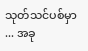သုတ်သင်ပစ်မှာ ... အခု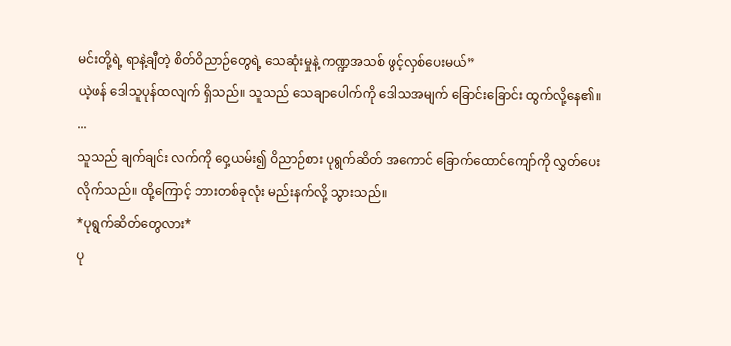မင်းတို့ရဲ့ ရာနဲ့ချီတဲ့ စိတ်ဝိညာဉ်တွေရဲ့ သေဆုံးမှုနဲ့ ကဏ္ဍအသစ် ဖွင့်လှစ်ပေးမယ်”
ယဲ့ဖန် ဒေါသူပုန်ထလျက် ရှိသည်။ သူသည် သေချာပေါက်ကို ဒေါသအမျက် ခြောင်းခြောင်း ထွက်လို့နေ၏။
...
သူသည် ချက်ချင်း လက်ကို ဝှေ့ယမ်း၍ ဝိညာဉ်စား ပုရွက်ဆိတ် အကောင် ခြောက်ထောင်ကျော်ကို လွှတ်ပေးလိုက်သည်။ ထို့ကြောင့် ဘားတစ်ခုလုံး မည်းနက်လို့ သွားသည်။
*ပုရွက်ဆိတ်တွေလား*
ပု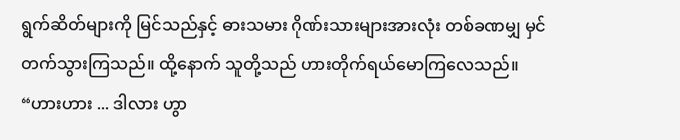ရွက်ဆိတ်များကို မြင်သည်နှင့် ဓားသမား ဂိုဏ်းသားများအားလုံး တစ်ခဏမျှ မှင်တက်သွားကြသည်။ ထို့နောက် သူတို့သည် ဟားတိုက်ရယ်မောကြလေသည်။
“ဟားဟား ... ဒါလား ဟွာ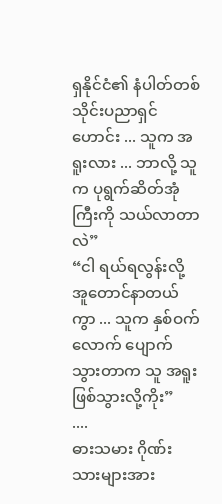ရှနိုင်ငံ၏ နံပါတ်တစ် သိုင်းပညာရှင်ဟောင်း ... သူက အရူးလား ... ဘာလို့ သူက ပုရွက်ဆိတ်အုံကြီးကို သယ်လာတာလဲ”
“ငါ ရယ်ရလွန်းလို့ အူတောင်နာတယ်ကွာ ... သူက နှစ်ဝက်လောက် ပျောက်သွားတာက သူ အရူး ဖြစ်သွားလို့ကိုး”
....
ဓားသမား ဂိုဏ်းသားများအား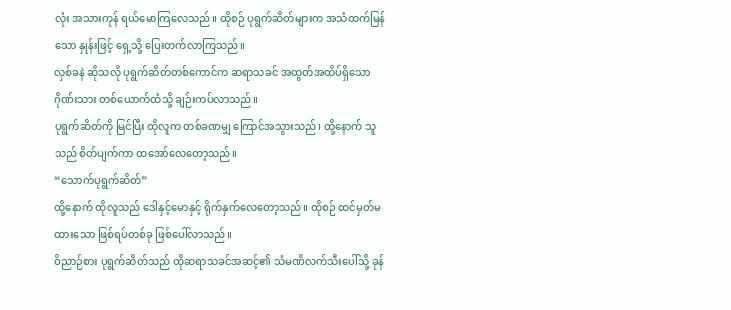လုံး အသားကုန် ရယ်မောကြလေသည်။ ထိုစဉ် ပုရွက်ဆိတ်များက အသံထက်မြန်သော နှုန်းဖြင့် ရှေ့သို့ ပြေးတက်လာကြသည်။
လှစ်ခနဲ ဆိုသလို ပုရွက်ဆိတ်တစ်ကောင်က ဆရာသခင် အထွတ်အထိပ်ရှိသော ဂိုဏ်းသား တစ်ယောက်ထံသို့ ချဉ်းကပ်လာသည်။
ပုရွက်ဆိတ်ကို မြင်ပြီး ထိုလူက တစ်ခဏမျှ ကြောင်အသွားသည်၊ ထို့နောက် သူသည် စိတ်ပျက်ကာ ထအော်လေတော့သည်။
“သောက်ပုရွက်ဆိတ်”
ထို့နောက် ထိုလူသည် ဒေါနှင့်မောနှင့် ရိုက်နှက်လေတော့သည်။ ထိုစဉ် ထင်မှတ်မထားသော ဖြစ်ရပ်တစ်ခု ဖြစ်ပေါ်လာသည်။
ဝိညာဉ်စား ပုရွက်ဆိတ်သည် ထိုဆရာသခင်အဆင့်၏ သံမဏိလက်သီးပေါ်သို့ ခုန်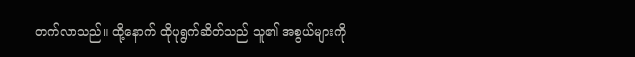တက်လာသည်။ ထို့နောက် ထိုပုရွက်ဆိတ်သည် သူ၏ အစွယ်များကို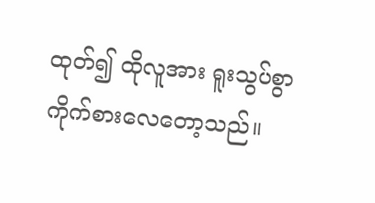ထုတ်၍ ထိုလူအား ရူးသွပ်စွာ ကိုက်စားလေတော့သည်။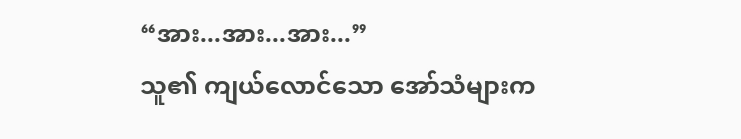“အား...အား...အား...”
သူ၏ ကျယ်လောင်သော အော်သံများက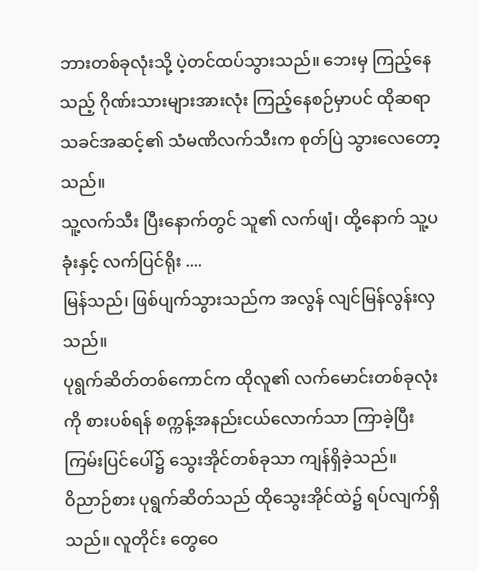ဘားတစ်ခုလုံးသို့ ပဲ့တင်ထပ်သွားသည်။ ဘေးမှ ကြည့်နေသည့် ဂိုဏ်းသားများအားလုံး ကြည့်နေစဉ်မှာပင် ထိုဆရာသခင်အဆင့်၏ သံမဏိလက်သီးက စုတ်ပြဲ သွားလေတော့သည်။
သူ့လက်သီး ပြီးနောက်တွင် သူ၏ လက်ဖျံ၊ ထို့နောက် သူ့ပခုံးနှင့် လက်ပြင်ရိုး ....
မြန်သည်၊ ဖြစ်ပျက်သွားသည်က အလွန် လျင်မြန်လွန်းလှသည်။
ပုရွက်ဆိတ်တစ်ကောင်က ထိုလူ၏ လက်မောင်းတစ်ခုလုံးကို စားပစ်ရန် စက္ကန့်အနည်းငယ်လောက်သာ ကြာခဲ့ပြီး ကြမ်းပြင်ပေါ်၌ သွေးအိုင်တစ်ခုသာ ကျန်ရှိခဲ့သည်။
ဝိညာဉ်စား ပုရွက်ဆိတ်သည် ထိုသွေးအိုင်ထဲ၌ ရပ်လျက်ရှိသည်။ လူတိုင်း တွေဝေ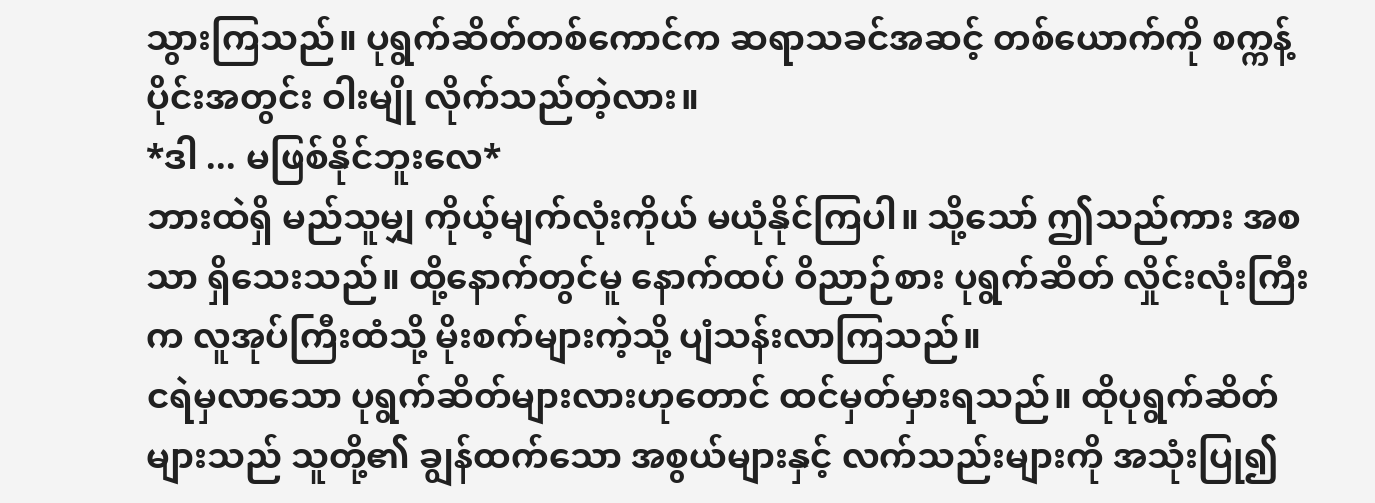သွားကြသည်။ ပုရွက်ဆိတ်တစ်ကောင်က ဆရာသခင်အဆင့် တစ်ယောက်ကို စက္ကန့်ပိုင်းအတွင်း ဝါးမျို လိုက်သည်တဲ့လား။
*ဒါ ... မဖြစ်နိုင်ဘူးလေ*
ဘားထဲရှိ မည်သူမျှ ကိုယ့်မျက်လုံးကိုယ် မယုံနိုင်ကြပါ။ သို့သော် ဤသည်ကား အစသာ ရှိသေးသည်။ ထို့နောက်တွင်မူ နောက်ထပ် ဝိညာဉ်စား ပုရွက်ဆိတ် လှိုင်းလုံးကြီးက လူအုပ်ကြီးထံသို့ မိုးစက်များကဲ့သို့ ပျံသန်းလာကြသည်။
ငရဲမှလာသော ပုရွက်ဆိတ်များလားဟုတောင် ထင်မှတ်မှားရသည်။ ထိုပုရွက်ဆိတ်များသည် သူတို့၏ ချွန်ထက်သော အစွယ်များနှင့် လက်သည်းများကို အသုံးပြု၍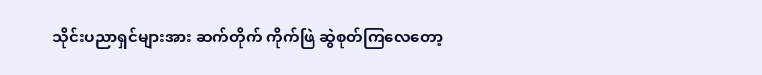သိုင်းပညာရှင်များအား ဆက်တိုက် ကိုက်ဖြဲ ဆွဲစုတ်ကြလေတော့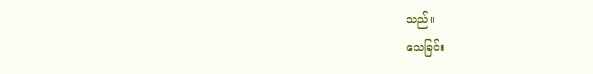သည်။
သေခြင်း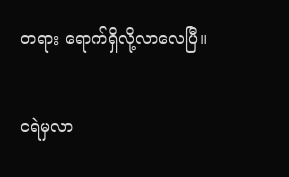တရား ရောက်ရှိလို့လာလေပြီ။

ငရဲမှလာ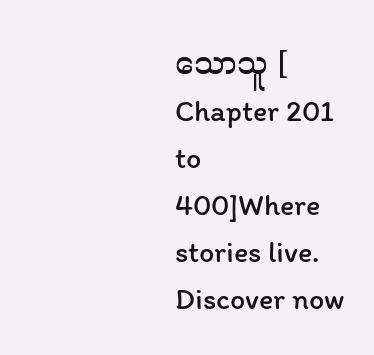သောသူ [ Chapter 201 to 400]Where stories live. Discover now